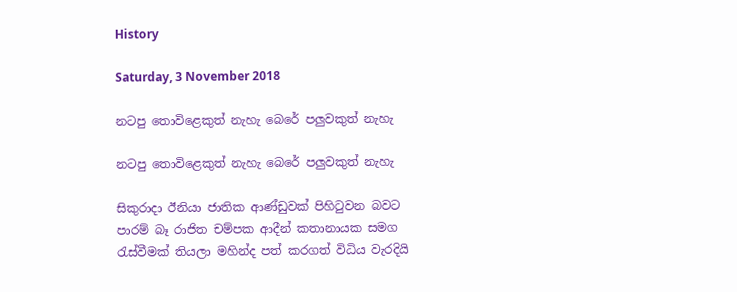History

Saturday, 3 November 2018

නටපු තොවිළෙකුත් නැහැ බෙරේ පලුවකුත් නැහැ

නටපු තොවිළෙකුත් නැහැ බෙරේ පලුවකුත් නැහැ

සිකුරාදා ඊනියා ජාතික ආණ්ඩුවක් පිහිටුවන බවට පාරම් බෑ රාජිත චම්පක ආදීන් කතානායක සමග රැස්වීමක් තියලා මහින්ද පත් කරගත් විධිය වැරදියි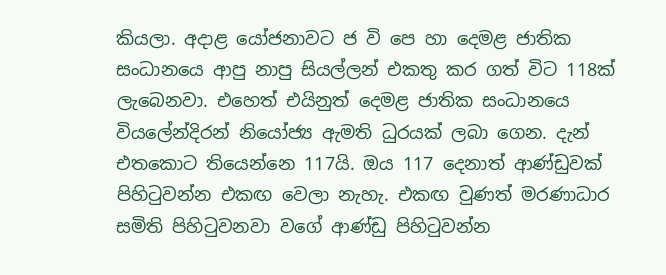කියලා. අදාළ යෝජනාවට ජ වි පෙ හා දෙමළ ජාතික සංධානයෙ ආපු නාපු සියල්ලන් එකතු කර ගත් විට 118ක් ලැබෙනවා. එහෙත් එයිනුත් දෙමළ ජාතික සංධානයෙ වියලේන්දිරන් නියෝජ්‍ය ඇමති ධුරයක් ලබා ගෙන. දැන් එතකොට තියෙන්නෙ 117යි. ඔය 117 දෙනාත් ආණ්ඩුවක් පිහිටුවන්න එකඟ වෙලා නැහැ. එකඟ වුණත් මරණාධාර සමිති පිහිටුවනවා වගේ ආණ්ඩු පිහිටුවන්න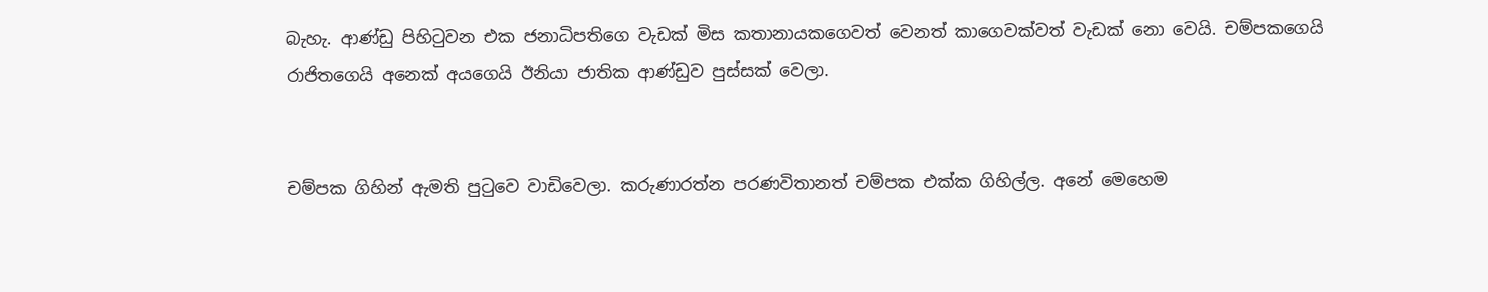බැහැ. ආණ්ඩු පිහිටුවන එක ජනාධිපතිගෙ වැඩක් මිස කතානායකගෙවත් වෙනත් කාගෙවක්වත් වැඩක් නො වෙයි. චම්පකගෙයි රාජිතගෙයි අනෙක් අයගෙයි ඊනියා ජාතික ආණ්ඩුව පුස්සක් වෙලා.


චම්පක ගිහින් ඇමති පුටුවෙ වාඩිවෙලා. කරුණාරත්න පරණවිතානත් චම්පක එක්ක ගිහිල්ල. අනේ මෙහෙම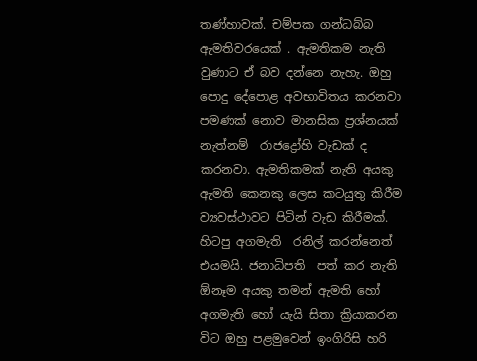තණ්හාවක්. චම්පක ගන්ධබ්බ ඇමතිවරයෙක් . ඇමතිකම නැති වුණාට ඒ බව දන්නෙ නැහැ. ඔහු පොදු දේපොළ අවභාවිතය කරනවා පමණක් නොව මානසික ප්‍රශ්නයක් නැත්නම්  රාජද්‍රෝහි වැඩක් ද කරනවා. ඇමතිකමක් නැති අයකු ඇමති කෙනකු ලෙස කටයුතු කිරීම ව්‍යවස්ථාවට පිටින් වැඩ කිරීමක්. හිටපු අගමැති  රනිල් කරන්නෙත් එයමයි. ජනාධිපති  පත් කර නැති ඕනෑම අයකු තමන් ඇමති හෝ අගමැති හෝ යැයි සිතා ක්‍රියාකරන විට ඔහු පළමුවෙන් ඉංගිරිසි හරි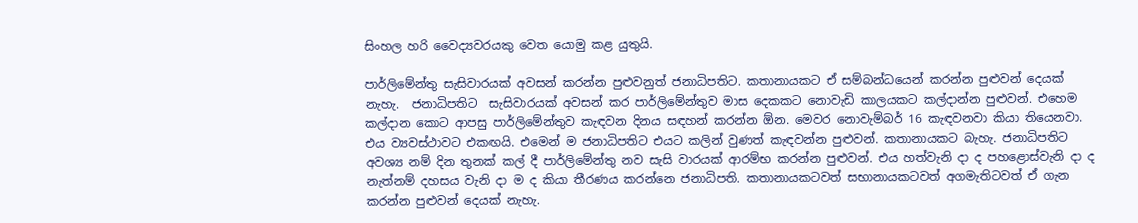සිංහල හරි වෛද්‍යවරයකු වෙත යොමු කළ යුතුයි.

පාර්ලිමේන්තු සැසිවාරයක් අවසන් කරන්න පුළුවනුත් ජනාධිපතිට. කතානායකට ඒ සම්බන්ධයෙන් කරන්න පුළුවන් දෙයක් නැහැ.  ජනාධිපතිට  සැසිවාරයක් අවසන් කර පාර්ලිමේන්තුව මාස දෙකකට නොවැඩි කාලයකට කල්දාන්න පුළුවන්. එහෙම කල්දාන කොට ආපසු පාර්ලිමේන්තුව කැඳවන දිනය සඳහන් කරන්න ඕන. මෙවර නොවැම්බර් 16 කැඳවනවා කියා තියෙනවා. එය ව්‍යවස්ථාවට එකඟයි. එමෙන් ම ජනාධිපතිට එයට කලින් වුණත් කැඳවන්න පුළුවන්. කතානායකට බැහැ. ජනාධිපතිට අවශ්‍ය නම් දින තුනක් කල් දී පාර්ලිමේන්තු නව සැසි වාරයක් ආරම්භ කරන්න පුළුවන්. එය හත්වැනි දා ද පහළොස්වැනි දා ද නැත්නම් දහසය වැනි දා ම ද කියා තීරණය කරන්නෙ ජනාධිපති. කතානායකටවත් සභානායකටවත් අගමැතිටවත් ඒ ගැන කරන්න පුළුවන් දෙයක් නැහැ.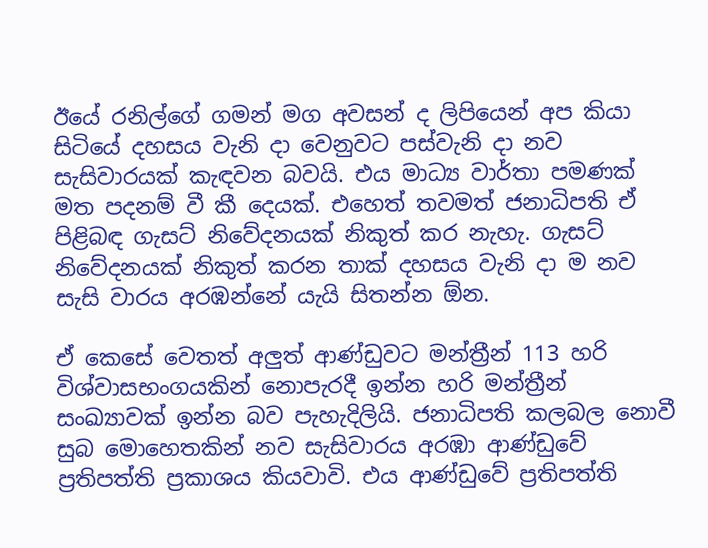ඊයේ රනිල්ගේ ගමන් මග අවසන් ද ලිපියෙන් අප කියා සිටියේ දහසය වැනි දා වෙනුවට පස්වැනි දා නව සැසිවාරයක් කැඳවන බවයි. එය මාධ්‍ය වාර්තා පමණක් මත පදනම් වී කී දෙයක්. එහෙත් තවමත් ජනාධිපති ඒ පිළිබඳ ගැසට් නිවේදනයක් නිකුත් කර නැහැ. ගැසට් නිවේදනයක් නිකුත් කරන තාක් දහසය වැනි දා ම නව සැසි වාරය අරඹන්නේ යැයි සිතන්න ඕන.

ඒ කෙසේ වෙතත් අලුත් ආණ්ඩුවට මන්ත්‍රීන් 113 හරි විශ්වාසභංගයකින් නොපැරදී ඉන්න හරි මන්ත්‍රීන් සංඛ්‍යාවක් ඉන්න බව පැහැදිලියි. ජනාධිපති කලබල නොවී සුබ මොහෙතකින් නව සැසිවාරය අරඹා ආණ්ඩුවේ ප්‍රතිපත්ති ප්‍රකාශය කියවාවි. එය ආණ්ඩුවේ ප්‍රතිපත්ති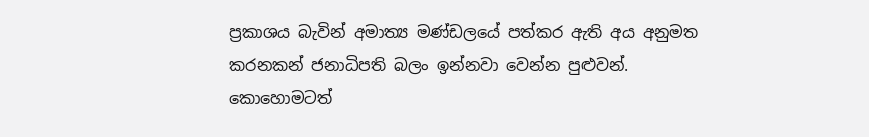ප්‍රකාශය බැවින් අමාත්‍ය මණ්ඩලයේ පත්කර ඇති අය අනුමත කරනකන් ජනාධිපති බලං ඉන්නවා වෙන්න පුළුවන්. කොහොමටත්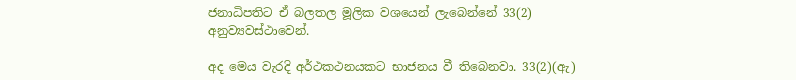ජනාධිපතිට ඒ බලතල මූලික වශයෙන් ලැබෙන්නේ 33(2) අනුව්‍යවස්ථාවෙන්.

අද මෙය වැරදි අර්ථකථනයකට භාජනය වී තිබෙනවා. 33(2)(ඇ)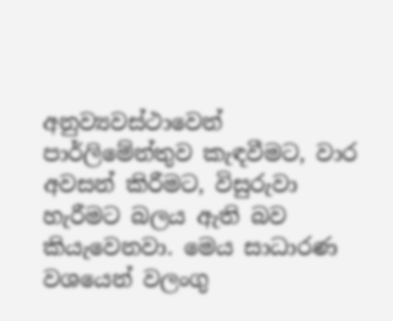අනුව්‍යවස්ථාවෙන් පාර්ලිමේන්තුව කැඳවීමට, වාර අවසන් කිරීමට, විසුරුවා හැරීමට බලය ඇති බව කියැවෙනවා. මෙය සාධාරණ වශයෙන් වලංගු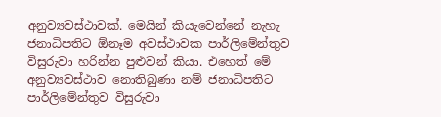අනුව්‍යවස්ථාවක්. මෙයින් කියැවෙන්නේ නැහැ ජනාධිපතිට ඕනෑම අවස්ථාවක පාර්ලිමේන්තුව විසුරුවා හරින්න පුළුවන් කියා. එහෙත් මේ අනුව්‍යවස්ථාව නොතිබුණා නම් ජනාධිපතිට පාර්ලිමේන්තුව විසුරුවා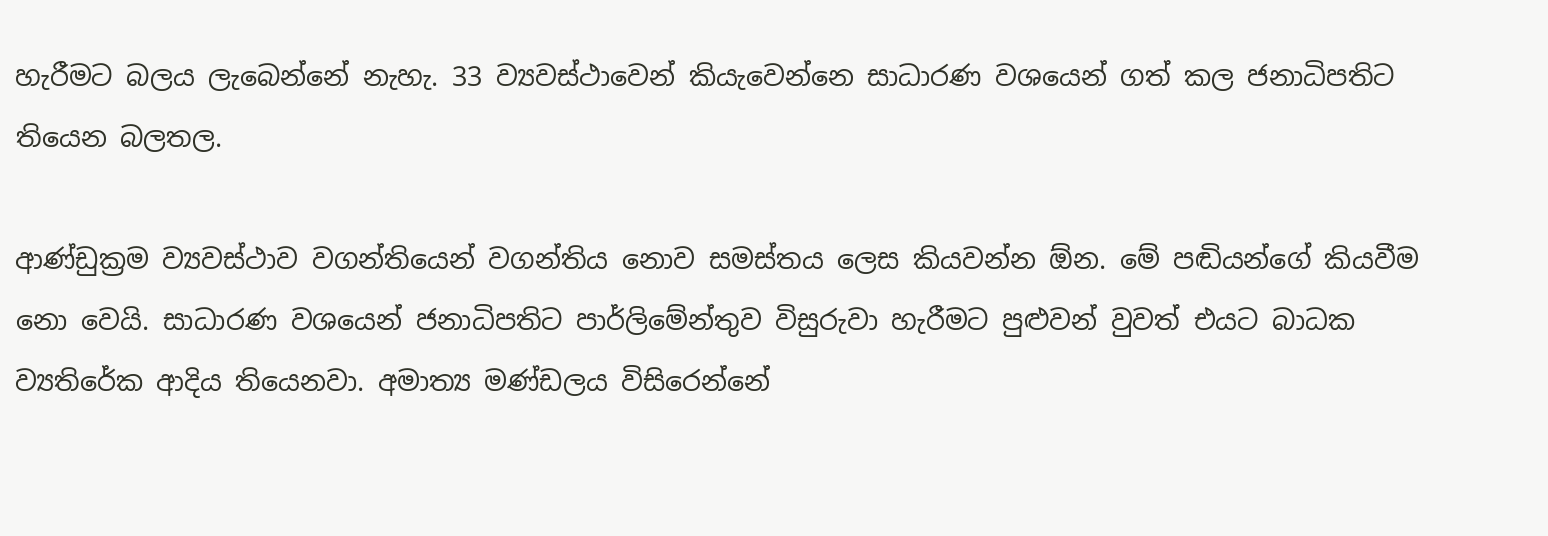හැරීමට බලය ලැබෙන්නේ නැහැ. 33 ව්‍යවස්ථාවෙන් කියැවෙන්නෙ සාධාරණ වශයෙන් ගත් කල ජනාධිපතිට තියෙන බලතල.

ආණ්ඩුක්‍රම ව්‍යවස්ථාව වගන්තියෙන් වගන්තිය නොව සමස්තය ලෙස කියවන්න ඕන. මේ පඬියන්ගේ කියවීම නො වෙයි. සාධාරණ වශයෙන් ජනාධිපතිට පාර්ලිමේන්තුව විසුරුවා හැරීමට පුළුවන් වුවත් එයට බාධක ව්‍යතිරේක ආදිය තියෙනවා. අමාත්‍ය මණ්ඩලය විසිරෙන්නේ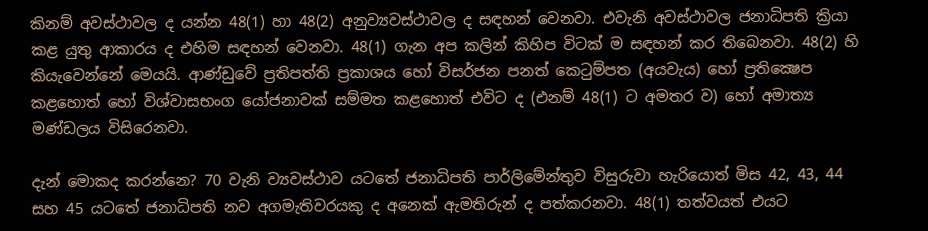කිනම් අවස්ථාවල ද යන්න 48(1) හා 48(2) අනුව්‍යවස්ථාවල ද සඳහන් වෙනවා. එවැනි අවස්ථාවල ජනාධිපති ක්‍රියා කළ යුතු ආකාරය ද එහිම සඳහන් වෙනවා. 48(1) ගැන අප කලින් කිහිප විටක් ම සඳහන් කර තිබෙනවා. 48(2) හි කියැවෙන්නේ මෙයයි. ආණ්ඩුවේ ප්‍රතිපත්ති ප්‍රකාශය හෝ විසර්ජන පනත් කෙටුම්පත (අයවැය) හෝ ප්‍රතික්‍ෂෙප කළහොත් හෝ විශ්වාසභංග යෝජනාවක් සම්මත කළහොත් එවිට ද (එනම් 48(1) ට අමතර ව) හෝ අමාත්‍ය මණ්ඩලය විසිරෙනවා.

දැන් මොකද කරන්නෙ? 70 වැනි ව්‍යවස්ථාව යටතේ ජනාධිපති පාර්ලිමේන්තුව විසුරුවා හැරියොත් මිස 42, 43, 44 සහ 45 යටතේ ජනාධිපති නව අගමැතිවරයකු ද අනෙක් ඇමතිරුන් ද පත්කරනවා. 48(1) තත්වයත් එයට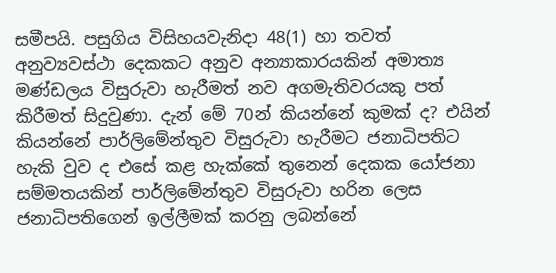සමීපයි. පසුගිය විසිහයවැනිදා 48(1) හා තවත් අනුව්‍යවස්ථා දෙකකට අනුව අන්‍යාකාරයකින් අමාත්‍ය මණ්ඩලය විසුරුවා හැරීමත් නව අගමැතිවරයකු පත් කිරීමත් සිදුවුණා. දැන් මේ 70න් කියන්නේ කුමක් ද? එයින් කියන්නේ පාර්ලිමේන්තුව විසුරුවා හැරීමට ජනාධිපතිට හැකි වුව ද එසේ කළ හැක්කේ තුනෙන් දෙකක යෝජනා සම්මතයකින් පාර්ලිමේන්තුව විසුරුවා හරින ලෙස ජනාධිපතිගෙන් ඉල්ලීමක් කරනු ලබන්නේ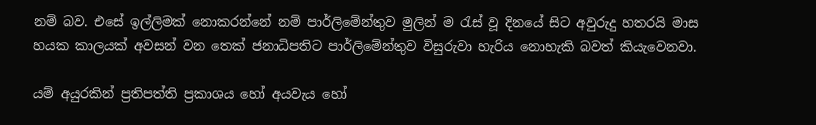නම් බව. එසේ ඉල්ලිමක් නොකරන්නේ නම් පාර්ලිමේන්තුව මුලින් ම රැස් වූ දිනයේ සිට අවුරුදු හතරයි මාස හයක කාලයක් අවසන් වන තෙක් ජනාධිපතිට පාර්ලිමේන්තුව විසුරුවා හැරිය නොහැකි බවත් කියැවෙනවා.

යම් අයුරකින් ප්‍රතිපත්ති ප්‍රකාශය හෝ අයවැය හෝ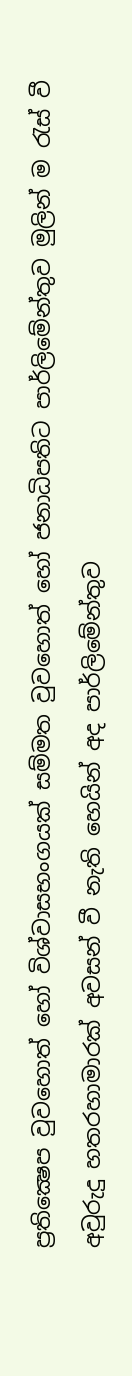ප්‍රතික්‍ෂෙප වුවහොත් හෝ විශ්වාසභංගයක් සම්මත වුවහොත් හෝ ජනාධිපතිට පාර්ලිමේන්තුව මුලින් ම රැස් වී අවුරුදු හතරහාමාරක් අවසන් වී නැති හෙයින් අද පාර්ලිමේන්තුව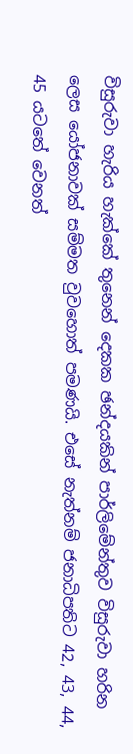විසුරුවා හැරිය හැක්කේ තුනෙන් දෙකක ඡන්දයකින් පාර්ලිමේන්තුව විසුරුවා හරින ලෙස යෝජනාවක් සම්මත වුවහොත් පමණයි. එසේ නැත්නම් ජනාධිපතිට 42, 43, 44, 45 යටතේ වෙනත්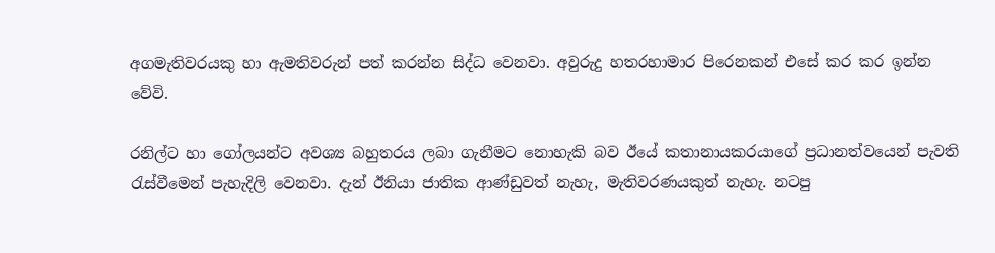අගමැතිවරයකු හා ඇමතිවරුන් පත් කරන්න සිද්ධ වෙනවා. අවුරුදු හතරහාමාර පිරෙනකන් එසේ කර කර ඉන්න වේවි.

රනිල්ට හා ගෝලයන්ට අවශ්‍ය බහුතරය ලබා ගැනීමට නොහැකි බව ඊයේ කතානායකරයාගේ ප්‍රධානත්වයෙන් පැවති රැස්වීමෙන් පැහැදිලි වෙනවා. දැන් ඊනියා ජාතික ආණ්ඩුවත් නැහැ, මැතිවරණයකුත් නැහැ. නටපු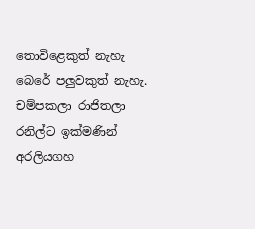තොවිළෙකුත් නැහැ බෙරේ පලුවකුත් නැහැ. චම්පකලා රාජිතලා රනිල්ට ඉක්මණින් අරලියගහ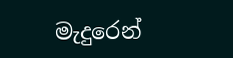මැදුරෙන්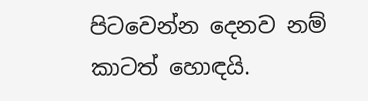පිටවෙන්න දෙනව නම් කාටත් හොඳයි.